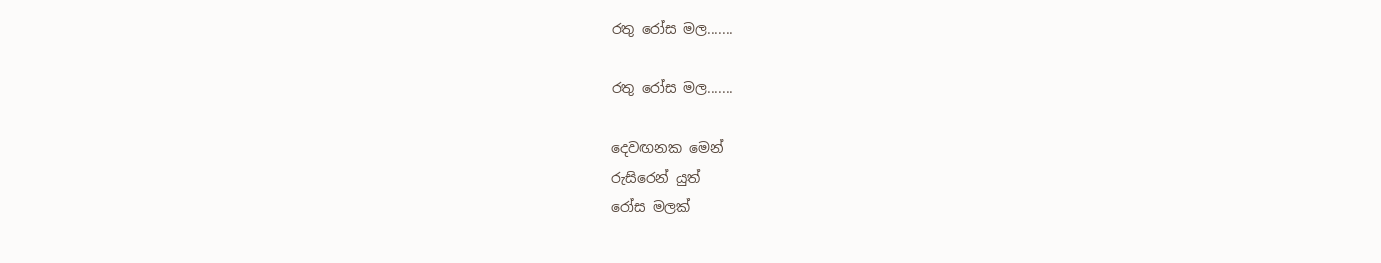රතු රෝස මල.......

රතු රෝස මල.......

දෙවඟනක මෙන්
රුසිරෙන් යුත්
රෝස මලක්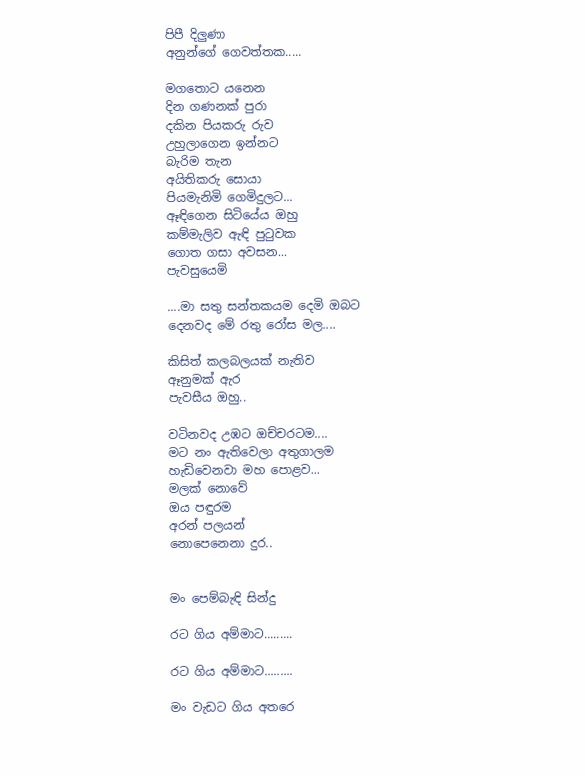පිපී දිලුණා
අනුන්ගේ ගෙවත්තක.....

මගතොට යනෙන
දින ගණනක් පුරා
දකින පියකරු රුව
උහුලාගෙන ඉන්නට
බැරිම තැන
අයිතිකරු සොයා
පියමැනිමි ගෙමිදුලට...
ඈඳිගෙන සිටියේය ඔහු
කම්මැලිව ඇඳි පුටුවක
ගොත ගසා අවසන...
පැවසුයෙමි

....මා සතු සන්තකයම දෙමි ඔබට
දෙනවද මේ රතු රෝස මල....

කිසිත් කලබලයක් නැතිව
ඈනුමක් ඇර
පැවසීය ඔහු..

වටිනවද උඹට ඔච්චරටම....
මට නං ඇතිවෙලා අතුගාලම
හැඩිවෙනවා මහ පොළව...
මලක් නොවේ
ඔය පඳුරම
අරන් පලයන්
නොපෙනෙනා දුර..


මං පෙම්බැඳි සින්දු

රට ගිය අම්මාට.........

රට ගිය අම්මාට.........

මං වැඩට ගිය අතරෙ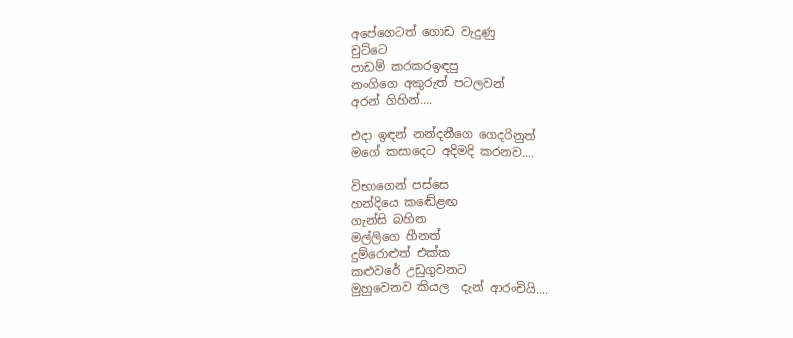අපේගෙටත් ගොඩ වැදුණු
චුට්ටෙ
පාඩම් කරකරඉඳපු
නංගිගෙ අකුරුත් පටලවන්
අරන් ගිහින්....

එදා ඉඳන් නන්දනීගෙ ගෙදරිනුත්
මගේ කසාදෙට අදිමදි කරනව....

විභාගෙන් පස්සෙ
හන්දියෙ කඬේළඟ
ගැන්සි බහින
මල්ලිගෙ හීනත්
දුම්රොළුත් එක්ක
කළුවරේ උඩුගුවනට
මුහුවෙනව කියල  දැන් ආරංචියි....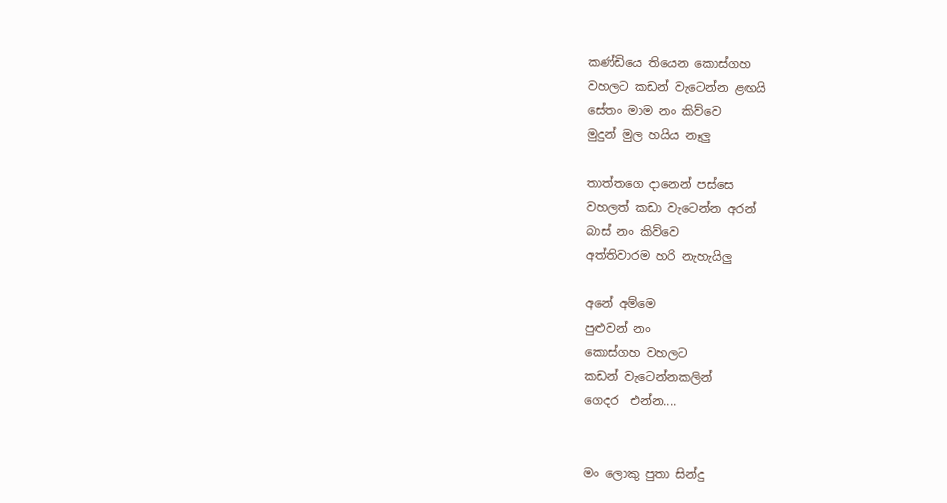කණ්ඩියෙ තියෙන කොස්ගහ
වහලට කඩන් වැටෙන්න ළඟයි
සේතං මාම නං කිව්වෙ
මුදුන් මුල හයිය නෑලු

තාත්තගෙ දානෙන් පස්සෙ
වහලත් කඩා වැටෙන්න අරන්
බාස් නං කිව්වෙ
අත්තිවාරම හරි නැහැයිලු

අනේ අම්මෙ
පුළුවන් නං
කොස්ගහ වහලට
කඩන් වැටෙන්නකලින්
ගෙදර  එන්න....


මං ලොකු පුතා සින්දු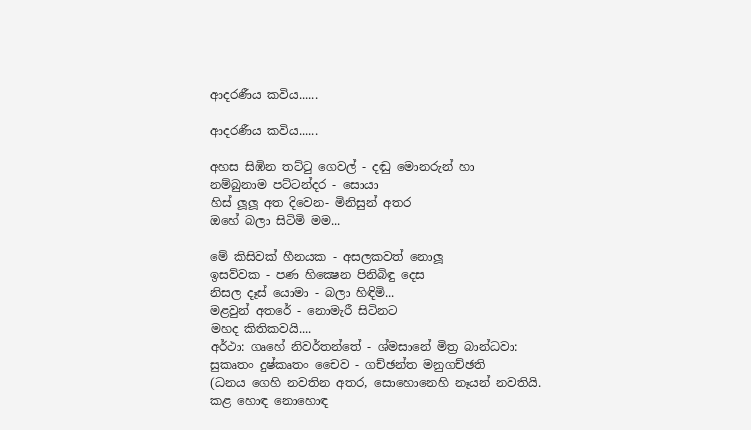ආදරණීය කවිය......

ආදරණීය කවිය......

අහස සිඹින තට්ටු ගෙවල් - දඬු මොනරුන් හා
නම්බුනාම පට්ටන්දර - සොයා
හිස් ලූලූ අත දිවෙන- මිනිසුන් අතර
ඔහේ බලා සිටිමි මම...

මේ කිසිවක් හීනයක - අසලකවත් නොලූ
ඉසව්වක - පණ හික්‍ෂෙන පිනිබිඳු දෙස
නිසල දෑස් යොමා - බලා හිඳිමි...
මළවුන් අතරේ - නොමැරී සිටිනට
මහද කිතිකවයි....
අර්ථා: ගෘහේ නිවර්තන්තේ - ශ්මසානේ මිත්‍ර බාන්ධවා:
සුකෘතං දුෂ්කෘතං චෛව - ගච්ඡන්ත මනුගච්ඡති
(ධනය ගෙහි නවතින අතර, සොහොනෙහි නෑයන් නවතියි.
කළ හොඳ නොහොඳ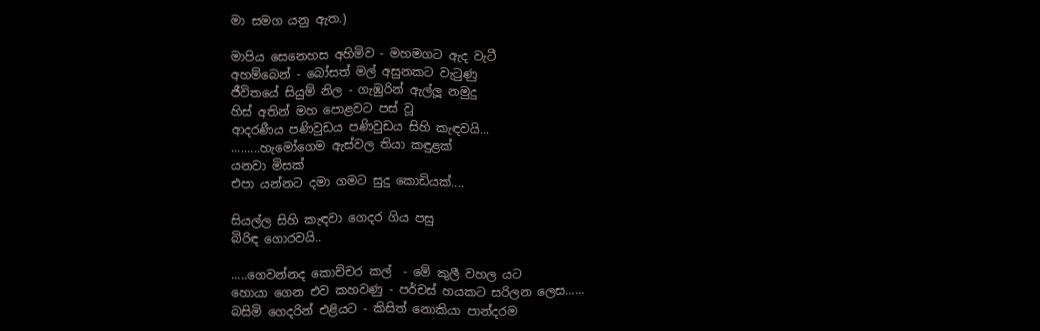මා සමග යනු ඇත.)

මාපිය සෙනෙහස අහිමිව - මහමගට ඇද වැටී
අහම්බෙන් - බෝසත් මල් අසුනකට වැටුණු
ජීවිතයේ සියුම් නිල - ගැඹුරින් ඇල්ලූ නමුදු
හිස් අතින් මහ පොළවට පස් වූ
ආදරණීය පණිවුඩය පණිවුඩය සිහි කැඳවයි...
.........හැමෝගෙම ඇස්වල තියා කඳුළක්
යනවා මිසක්
එපා යන්නට දමා ගමට සුදු කොඩියක්....

සියල්ල සිහි කැඳවා ගෙදර ගිය පසු
බිරිඳ ගොරවයි..

.....ගෙවන්නද කොච්චර කල්  - මේ කුලී වහල යට
හොයා ගෙන එව කහවණු - පර්චස් හයකට සරිලන ලෙස......
බසිමි ගෙදරින් එළියට - කිසිත් නොකියා පාන්දරම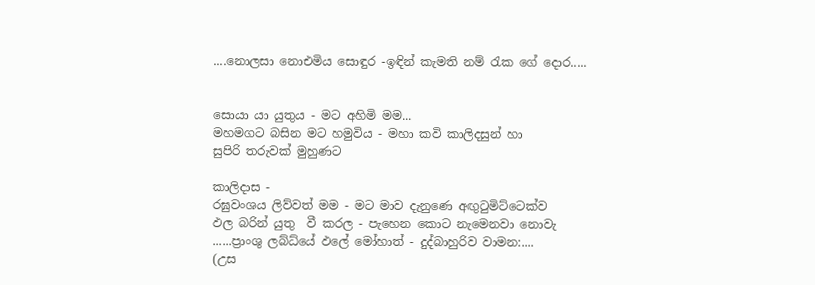....නොලසා නොඑමිය සොඳුර -ඉඳින් කැමති නම් රැක ගේ දොර.....


සොයා යා යුතුය - මට අහිමි මම...
මහමගට බසින මට හමුවිය - මහා කවි කාලිදසුන් හා
සුපිරි තරුවක් මුහුණට

කාලිදාස -
රඝුවංශය ලිව්වත් මම - මට මාව දැනුණෙ අඟුටුමිට්ටෙක්ව
ඵල බරින් යුතු  වී කරල - පැහෙන කොට නැමෙනවා නොවැ
......ප්‍රාංශු ලබ්ධ්යේ ඵලේ මෝහාත් - දුද්බාහුරිව වාමන:....
(උස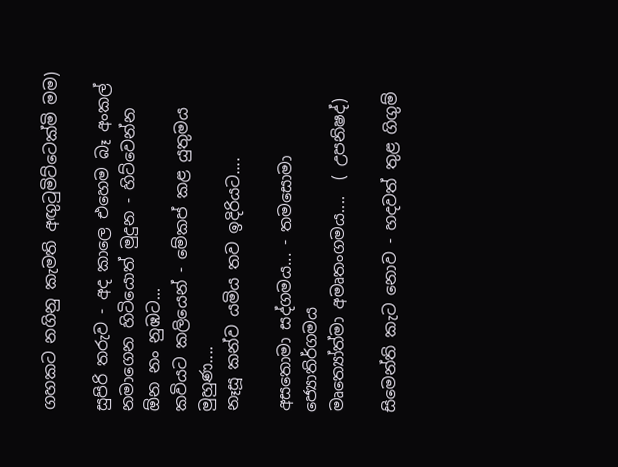ගහකට නගිනු කැමති අඟුටුමිට්ටෙක්මි මම)

සුපිරි තරුව - අද කාලෙ එහෙම බෑ අංකල්
නමාගෙන හිටියොත් මුදුන - හිට්වෙන්න  ඕන නං නුඹට...
කවියට කලියෙන් - මේකප් කළ යුතුමය මුහුණ....
නෑසූ කන්ව යමිය තව ඉදිරියට....

අසතොමා සද්ගමය... - තමසොමා ජ්‍යොතිර්ගමය
මෘත්‍යෝත්මා අමෘතංගමය....  ( උපනිෂද්)

සිමෙන්ති කැට නොව - හදවත් තුළ ගිගුම්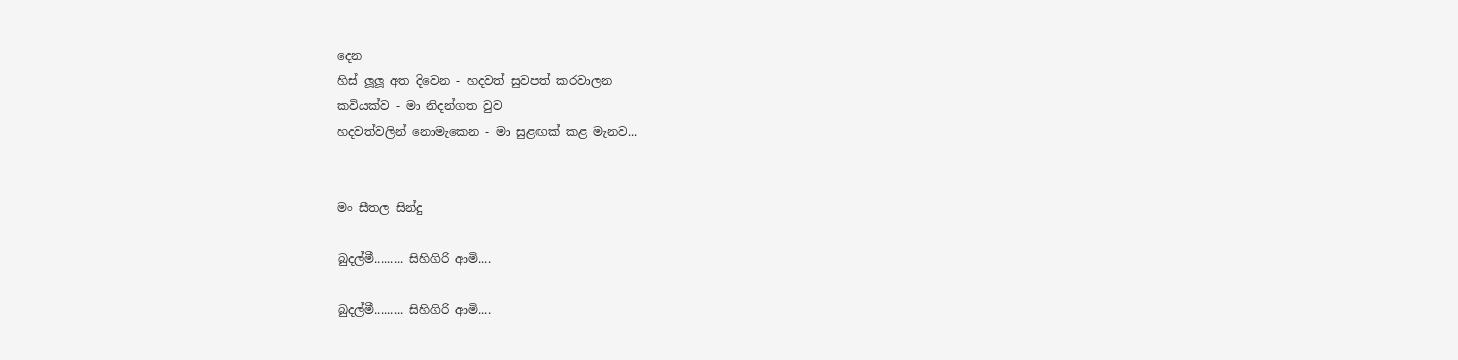දෙන
හිස් ලූලූ අත දිවෙන - හදවත් සුවපත් කරවාලන
කවියක්ව - මා නිදන්ගත වුව
හදවත්වලින් නොමැකෙන - මා සුළඟක් කළ මැනව...


මං සීතල සින්දු

බුදල්මී......... සිහිගිරි ආමි....

බුදල්මී......... සිහිගිරි ආමි....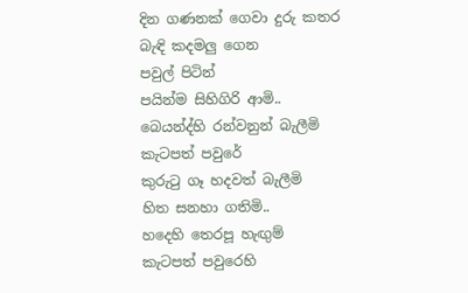දින ගණනක් ගෙවා දුරු කතර
බැඳි කදමලු ගෙන
පවුල් පිටින්
පයින්ම සිහිගිරි ආමි..
බෙයන්ද්හි රන්වනුන් බැලීමි
කැටපත් පවුරේ
කුරුටු ගෑ හදවත් බැලීමි
හිත සනහා ගතිමි..
හදෙහි තෙරපූ හැඟුම්
කැටපත් පවුරෙහි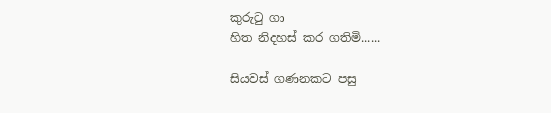කුරුටු ගා
හිත නිදහස් කර ගතිමි......

සියවස් ගණනකට පසු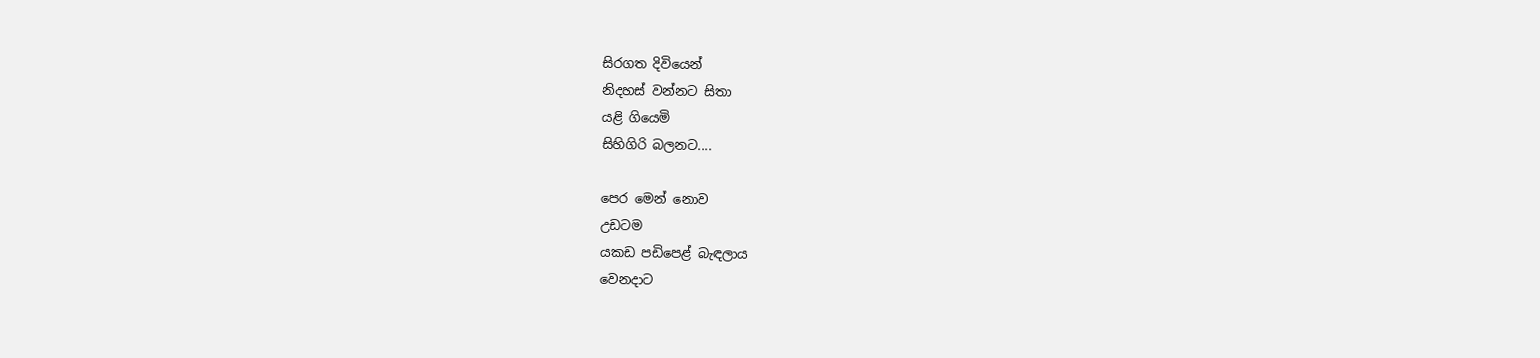සිරගත දිවියෙන්
නිදහස් වන්නට සිතා
යළි ගියෙමි
සිහිගිරි බලනට....

පෙර මෙන් නොව
උඩටම
යකඩ පඩිපෙළ් බැඳලාය
වෙනදාට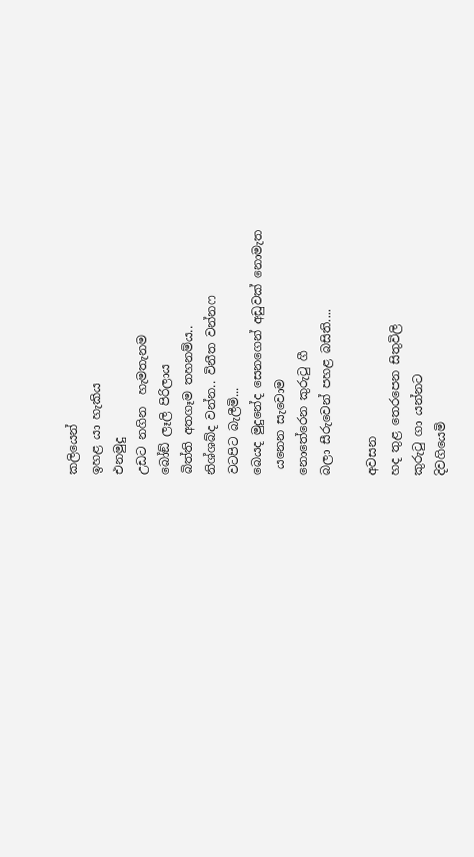කලියෙන්
ඉහළ යා හැකිය
එනමුදු
උඩට නගින  හැමතැනම
බෝඞ් ලෑලි පිරිලාය
බිත්ති අතගෑම තහනම්ය..
නිශ්ශබ්ද වන්න.. විනීත වන්නෆ
වටපිට බැලීමි...
බෙයද මුදුනේද සෙනගෙන් අඩුවක් නොමැත
 යනෙන සැවොම
නොතේරෙන කුරුටු ගී
බලා සීරුවෙන් පහළ බසිති....

අවසන
හද තුළ තෙරපෙන සිතුවිලි
කුරුටු ගා යන්නට
දිවගියෙමි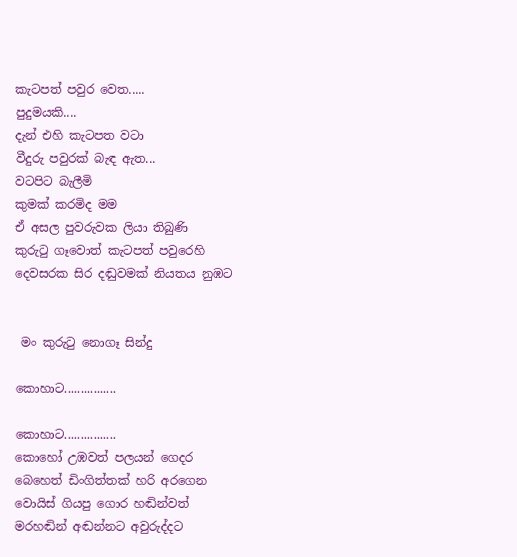කැටපත් පවුර වෙත.....
පුදුමයකි....
දැන් එහි කැටපත වටා
වීදුරු පවුරක් බැඳ ඇත...
වටපිට බැලීමි
කුමක් කරමිද මම
ඒ අසල පුවරුවක ලියා තිබුණි
කුරුටු ගෑවොත් කැටපත් පවුරෙහි
දෙවසරක සිර දඬුවමක් නියතය නුඹට


 මං කුරුටු නොගෑ සින්දු

කොහාට................

කොහාට................
කොහෝ උඹවත් පලයන් ගෙදර
බෙහෙත් ඩිංගිත්තක් හරි අරගෙන
වොයිස් ගියපු ගොර හඬින්වත්
මරහඬින් අඬන්නට අවුරුද්දට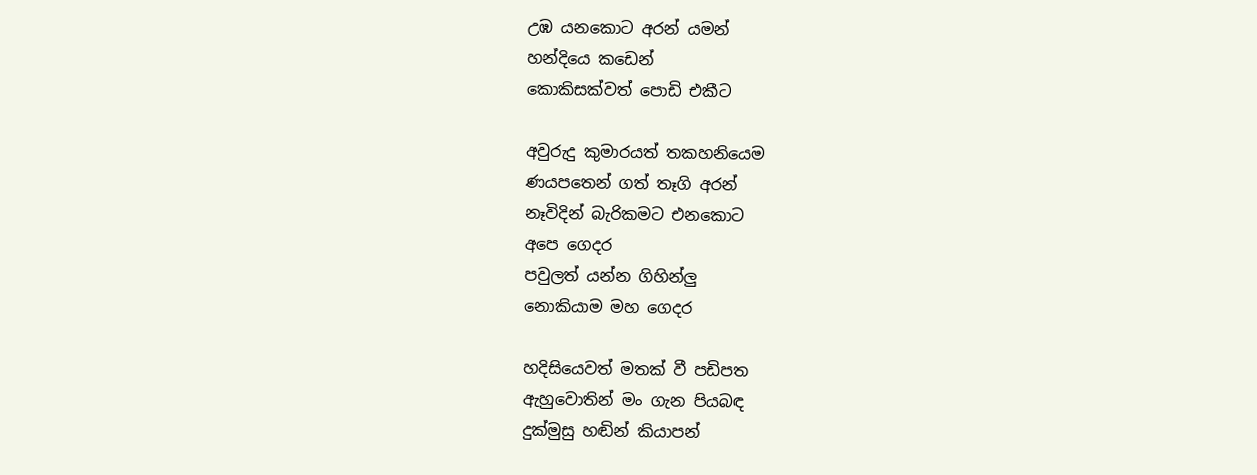උඹ යනකොට අරන් යමන්
හන්දියෙ කඩෙන්
කොකිසක්වත් පොඩි එකීට

අවුරුදු කුමාරයත් තකහනියෙම
ණයපතෙන් ගත් තෑගි අරන්
නෑවිදින් බැරිකමට එනකොට
අපෙ ගෙදර
පවුලත් යන්න ගිහින්ලු
නොකියාම මහ ගෙදර

හදිසියෙවත් මතක් වී පඩිපත
ඇහුවොතින් මං ගැන පියබඳ
දුක්මුසු හඬින් කියාපන්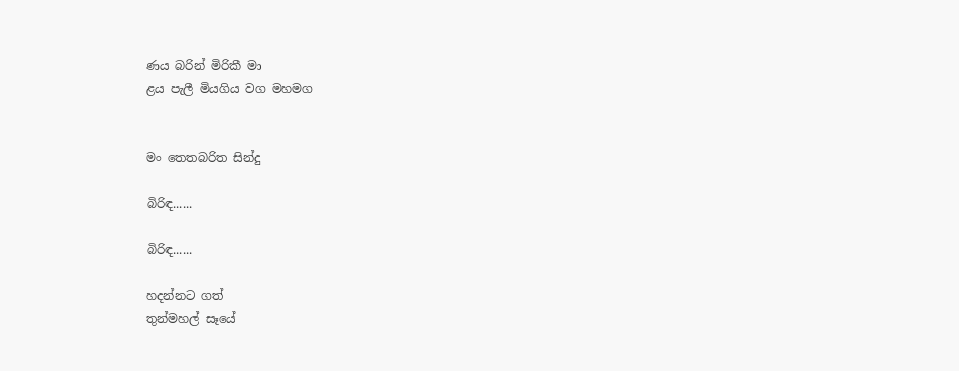ණය බරින් මිරිකී මා
ළය පැලී මියගිය වග මහමග


මං තෙතබරිත සින්දු

බිරිඳ......

බිරිඳ......

හදන්නට ගත්
තුන්මහල් සෑයේ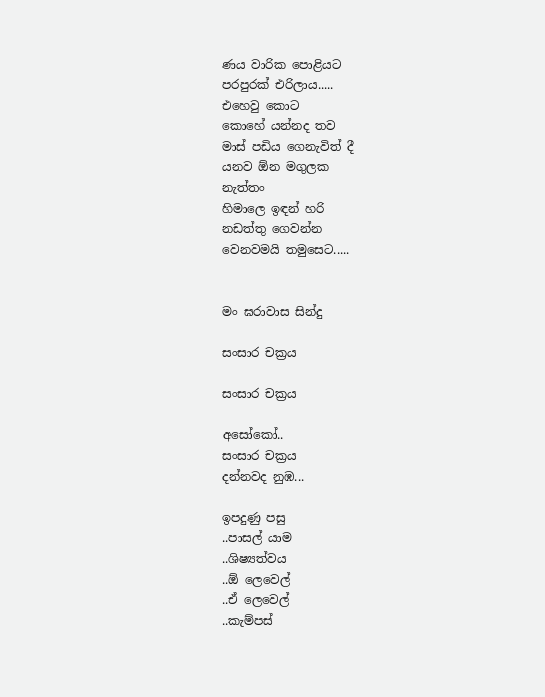ණය වාරික පොළියට
පරපුරක් එරිලාය.....
එහෙවු කොට
කොහේ යන්නද තව
මාස් පඩිය ගෙනැවිත් දී
යනව ඕන මගුලක
නැත්තං
හිමාලෙ ඉඳන් හරි
නඩත්තු ගෙවන්න
වෙනවමයි තමුසෙට.....


මං ඝරාවාස සින්දු

සංසාර චක්‍රය

සංසාර චක්‍රය

අසෝකෝ..
සංසාර චක්‍රය
දන්නවද නුඹ...

ඉපදුණු පසු
..පාසල් යාම
..ශිෂ්‍යත්වය
..ඕ ලෙවෙල්
..ඒ ලෙවෙල්
..කැම්පස්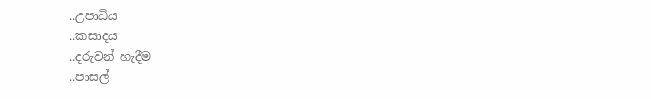..උපාධිය
..කසාදය
..දරුවන් හැදීම
..පාසල්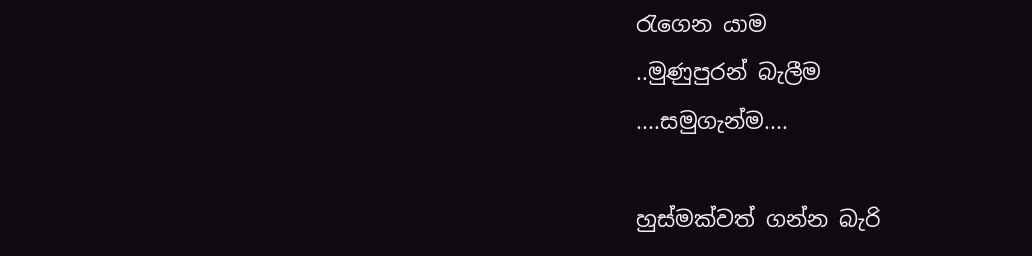රැගෙන යාම
..මුණුපුරන් බැලීම
....සමුගැන්ම....

හුස්මක්වත් ගන්න බැරි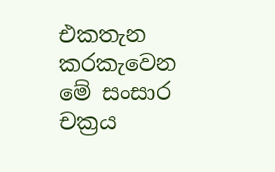එකතැන කරකැවෙන
මේ සංසාර චක්‍රය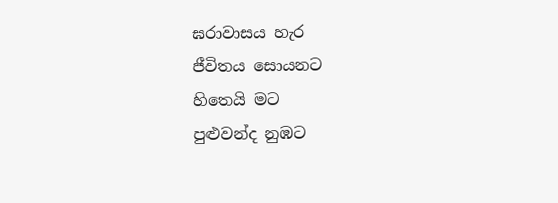ඝරාවාසය හැර
ජීවිතය සොයනට
හිතෙයි මට
පුළුවන්ද නුඹට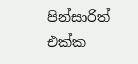පින්සාරිත් එක්ක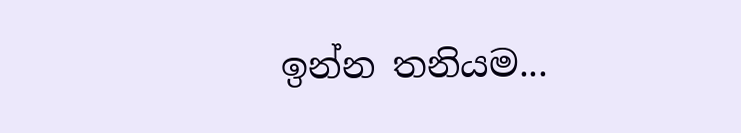ඉන්න තනියම...